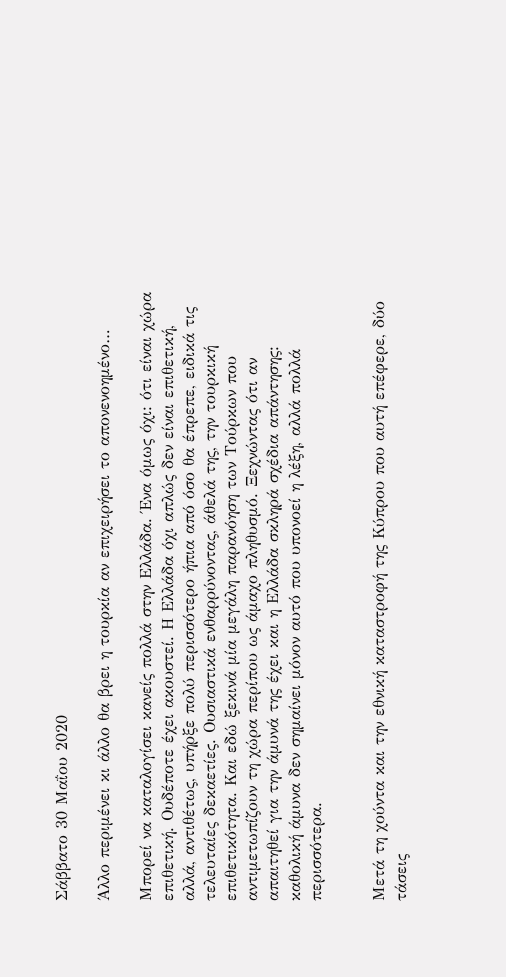Σάββατο 30 Μαΐου 2020

Άλλο περιμένει κι άλλο θα βρει η τουρκία αν επιχειρήσει το απονενοημένο…

Μπορεί να καταλογίσει κανείς πολλά στην Ελλάδα. Ένα όμως όχι: ότι είναι χώρα επιθετική. Ουδέποτε έχει ακουστεί. Η Ελλάδα όχι απλώς δεν είναι επιθετική, αλλά, αντιθέτως, υπήρξε πολύ περισσότερο ήπια από όσο θα έπρεπε, ειδικά τις τελευταίες δεκαετίες. Ουσιαστικά ενθαρρύνοντας, άθελά της, την τουρκική επιθετικότητα. Και εδώ ξεκινά μία μεγάλη παρανόηση των Τούρκων που αντιμετωπίζουν τη χώρα περίπου ως άμαχο πληθυσμό. Ξεχνώντας ότι αν απαιτηθεί για την άμυνά της έχει και η Ελλάδα σκληρά σχέδια απάντησης: καθολική άμυνα δεν σημαίνει μόνον αυτό που υπονοεί η λέξη, αλλά πολλά περισσότερα.


Μετά τη χούντα και την εθνική καταστροφή της Κύπρου που αυτή επέφερε, δύο τάσεις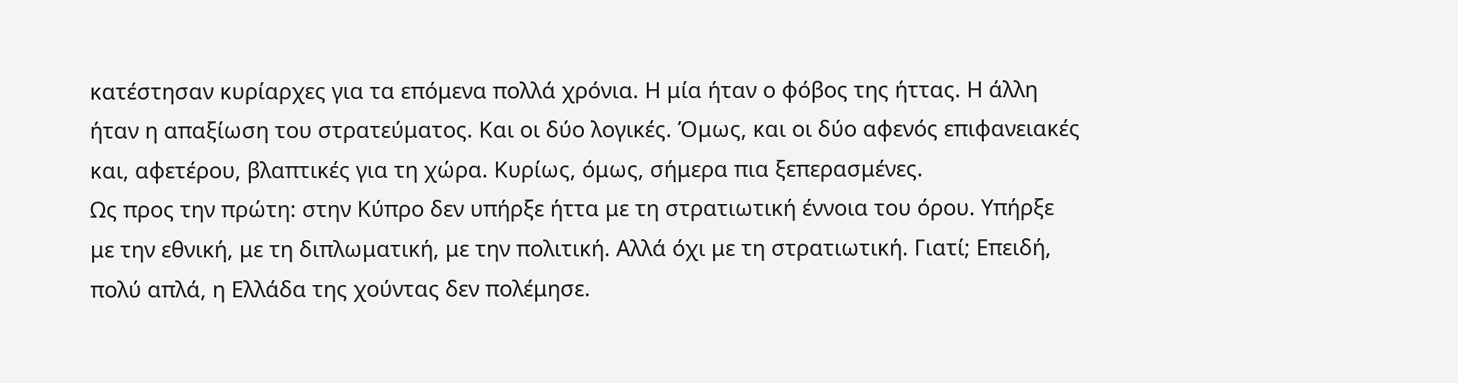κατέστησαν κυρίαρχες για τα επόμενα πολλά χρόνια. Η μία ήταν ο φόβος της ήττας. Η άλλη ήταν η απαξίωση του στρατεύματος. Και οι δύο λογικές. Όμως, και οι δύο αφενός επιφανειακές και, αφετέρου, βλαπτικές για τη χώρα. Κυρίως, όμως, σήμερα πια ξεπερασμένες.
Ως προς την πρώτη: στην Κύπρο δεν υπήρξε ήττα με τη στρατιωτική έννοια του όρου. Υπήρξε με την εθνική, με τη διπλωματική, με την πολιτική. Αλλά όχι με τη στρατιωτική. Γιατί; Επειδή, πολύ απλά, η Ελλάδα της χούντας δεν πολέμησε.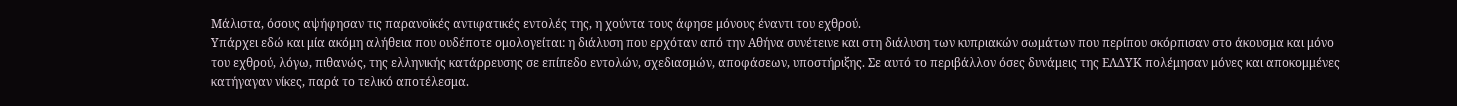Μάλιστα, όσους αψήφησαν τις παρανοϊκές αντιφατικές εντολές της, η χούντα τους άφησε μόνους έναντι του εχθρού.
Υπάρχει εδώ και μία ακόμη αλήθεια που ουδέποτε ομολογείται: η διάλυση που ερχόταν από την Αθήνα συνέτεινε και στη διάλυση των κυπριακών σωμάτων που περίπου σκόρπισαν στο άκουσμα και μόνο του εχθρού, λόγω, πιθανώς, της ελληνικής κατάρρευσης σε επίπεδο εντολών, σχεδιασμών, αποφάσεων, υποστήριξης. Σε αυτό το περιβάλλον όσες δυνάμεις της ΕΛΔΥΚ πολέμησαν μόνες και αποκομμένες κατήγαγαν νίκες, παρά το τελικό αποτέλεσμα.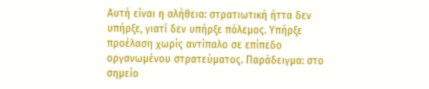Αυτή είναι η αλήθεια: στρατιωτική ήττα δεν υπήρξε, γιατί δεν υπήρξε πόλεμος. Υπήρξε προέλαση χωρίς αντίπαλο σε επίπεδο οργανωμένου στρατεύματος. Παράδειγμα: στο σημείο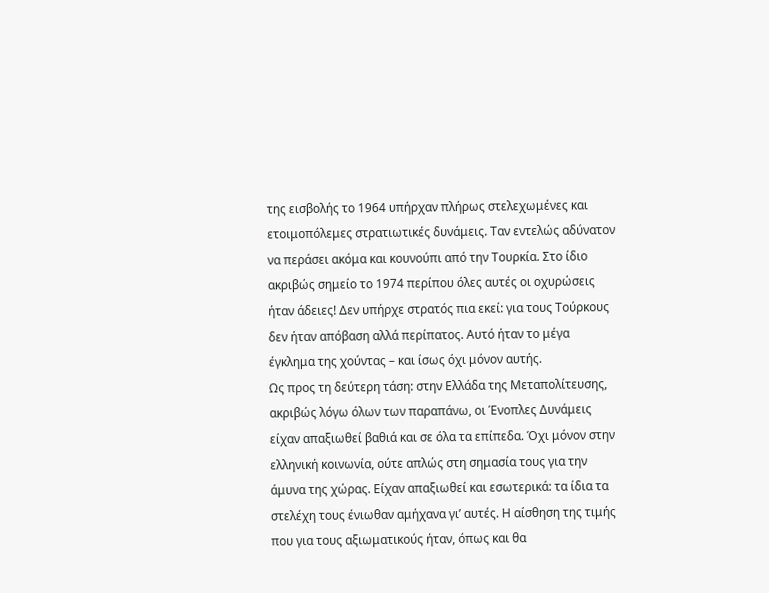της εισβολής το 1964 υπήρχαν πλήρως στελεχωμένες και ετοιμοπόλεμες στρατιωτικές δυνάμεις. Ταν εντελώς αδύνατον να περάσει ακόμα και κουνούπι από την Τουρκία. Στο ίδιο ακριβώς σημείο το 1974 περίπου όλες αυτές οι οχυρώσεις ήταν άδειες! Δεν υπήρχε στρατός πια εκεί: για τους Τούρκους δεν ήταν απόβαση αλλά περίπατος. Αυτό ήταν το μέγα έγκλημα της χούντας – και ίσως όχι μόνον αυτής.
Ως προς τη δεύτερη τάση: στην Ελλάδα της Μεταπολίτευσης, ακριβώς λόγω όλων των παραπάνω, οι Ένοπλες Δυνάμεις είχαν απαξιωθεί βαθιά και σε όλα τα επίπεδα. Όχι μόνον στην ελληνική κοινωνία, ούτε απλώς στη σημασία τους για την άμυνα της χώρας. Είχαν απαξιωθεί και εσωτερικά: τα ίδια τα στελέχη τους ένιωθαν αμήχανα γι’ αυτές. Η αίσθηση της τιμής που για τους αξιωματικούς ήταν, όπως και θα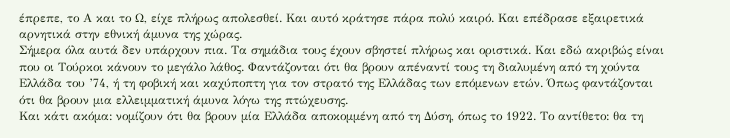έπρεπε, το Α και το Ω, είχε πλήρως απολεσθεί. Και αυτό κράτησε πάρα πολύ καιρό. Και επέδρασε εξαιρετικά αρνητικά στην εθνική άμυνα της χώρας.
Σήμερα όλα αυτά δεν υπάρχουν πια. Τα σημάδια τους έχουν σβηστεί πλήρως και οριστικά. Και εδώ ακριβώς είναι που οι Τούρκοι κάνουν το μεγάλο λάθος. Φαντάζονται ότι θα βρουν απέναντί τους τη διαλυμένη από τη χούντα Ελλάδα του ’74, ή τη φοβική και καχύποπτη για τον στρατό της Ελλάδας των επόμενων ετών. Όπως φαντάζονται ότι θα βρουν μια ελλειμματική άμυνα λόγω της πτώχευσης.
Και κάτι ακόμα: νομίζουν ότι θα βρουν μία Ελλάδα αποκομμένη από τη Δύση, όπως το 1922. Το αντίθετο: θα τη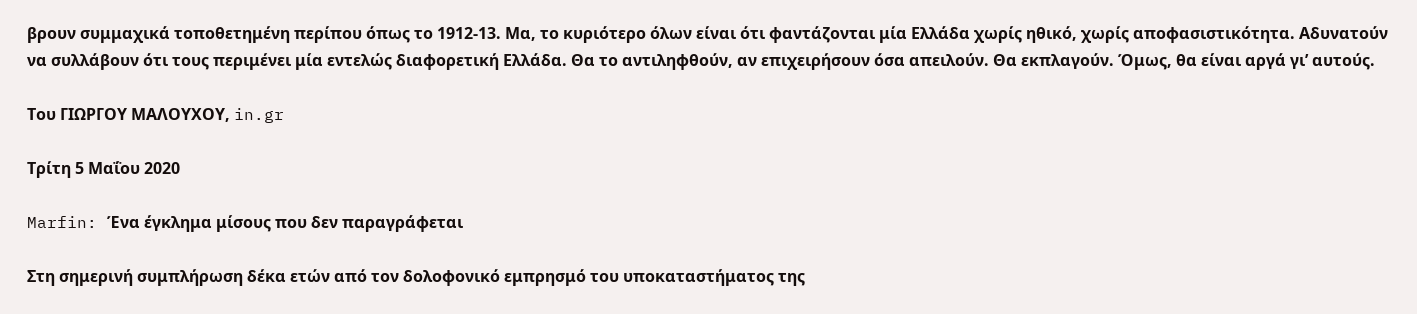βρουν συμμαχικά τοποθετημένη περίπου όπως το 1912-13. Μα, το κυριότερο όλων είναι ότι φαντάζονται μία Ελλάδα χωρίς ηθικό, χωρίς αποφασιστικότητα. Αδυνατούν να συλλάβουν ότι τους περιμένει μία εντελώς διαφορετική Ελλάδα. Θα το αντιληφθούν, αν επιχειρήσουν όσα απειλούν. Θα εκπλαγούν. Όμως, θα είναι αργά γι’ αυτούς.

Του ΓΙΩΡΓΟΥ ΜΑΛΟΥΧΟΥ, in.gr

Τρίτη 5 Μαΐου 2020

Marfin: Ένα έγκλημα μίσους που δεν παραγράφεται

Στη σημερινή συμπλήρωση δέκα ετών από τον δολοφονικό εμπρησμό του υποκαταστήματος της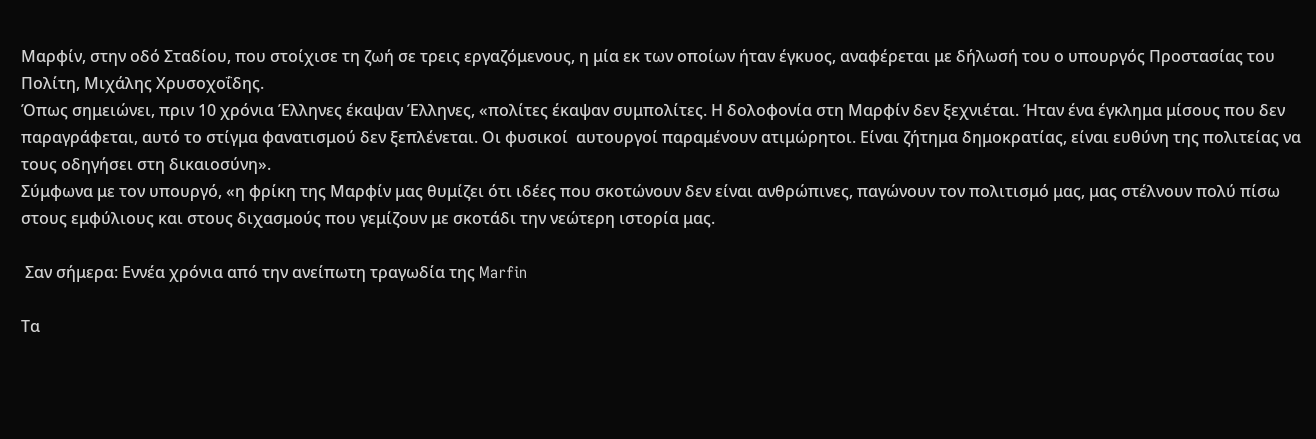Μαρφίν, στην οδό Σταδίου, που στοίχισε τη ζωή σε τρεις εργαζόμενους, η μία εκ των οποίων ήταν έγκυος, αναφέρεται με δήλωσή του ο υπουργός Προστασίας του Πολίτη, Μιχάλης Χρυσοχοΐδης.
Όπως σημειώνει, πριν 10 χρόνια Έλληνες έκαψαν Έλληνες, «πολίτες έκαψαν συμπολίτες. Η δολοφονία στη Μαρφίν δεν ξεχνιέται. Ήταν ένα έγκλημα μίσους που δεν παραγράφεται, αυτό το στίγμα φανατισμού δεν ξεπλένεται. Οι φυσικοί  αυτουργοί παραμένουν ατιμώρητοι. Είναι ζήτημα δημοκρατίας, είναι ευθύνη της πολιτείας να τους οδηγήσει στη δικαιοσύνη».
Σύμφωνα με τον υπουργό, «η φρίκη της Μαρφίν μας θυμίζει ότι ιδέες που σκοτώνουν δεν είναι ανθρώπινες, παγώνουν τον πολιτισμό μας, μας στέλνουν πολύ πίσω στους εμφύλιους και στους διχασμούς που γεμίζουν με σκοτάδι την νεώτερη ιστορία μας.

 Σαν σήμερα: Εννέα χρόνια από την ανείπωτη τραγωδία της Marfin

Τα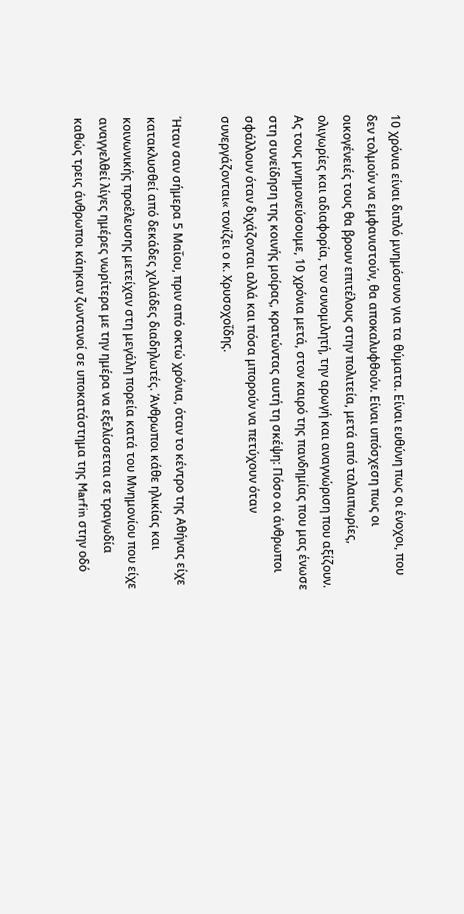10 χρόνια είναι διπλό μνημόσυνο για τα θύματα. Είναι ευθύνη πως οι ένοχοι, που δεν τολμούν να εμφανιστούν, θα αποκαλυφθούν. Είναι υπόσχεση πως οι οικογένειές τους θα βρουν επιτέλους στην πολιτεία, μετά από ταλαιπωρίες, ολιγωρίες και αδιαφορία, τον συνομιλητή, την αρωγή και αναγνώριση που αξίζουν.
Ας τους μνημονεύσουμε, 10 χρόνια μετά, στον καιρό της πανδημίας που μας ένωσε στη συνείδηση της κοινής μοίρας, κρατώντας αυτή τη σκέψη: Πόσο οι άνθρωποι σφάλλουν όταν διχάζονται αλλά και πόσα μπορούν να πετύχουν όταν συνεργάζονται« τονίζει ο κ. Χρυσοχοΐδης.

Ήταν σαν σήμερα 5 Μαΐου, πριν από οκτώ χρόνια, όταν το κέντρο της Αθήνας είχε κατακλυσθεί από δεκάδες χιλιάδες διαδηλωτές. Άνθρωποι κάθε ηλικίας και κοινωνικής προέλευσης μετείχαν στη μεγάλη πορεία κατά του Μνημονίου που είχε αναγγελθεί λίγες ημέρες νωρίτερα με την ημέρα να εξελίσσεται σε τραγωδία καθώς τρεις άνθρωποι κάηκαν ζωντανοί σε υποκατάστημα της Marfin στην οδό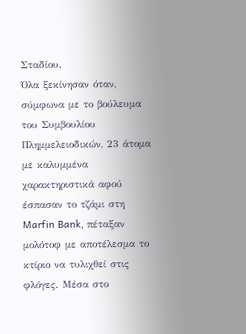Σταδίου.
Όλα ξεκίνησαν όταν, σύμφωνα με το βούλευμα του Συμβουλίου Πλημμελειοδικών, 23 άτομα με καλυμμένα χαρακτηριστικά αφού έσπασαν το τζάμι στη Marfin Bank, πέταξαν μολότοφ με αποτέλεσμα το κτίριο να τυλιχθεί στις φλόγες. Μέσα στο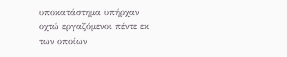υποκατάστημα υπήρχαν οχτώ εργαζόμενοι πέντε εκ των οποίων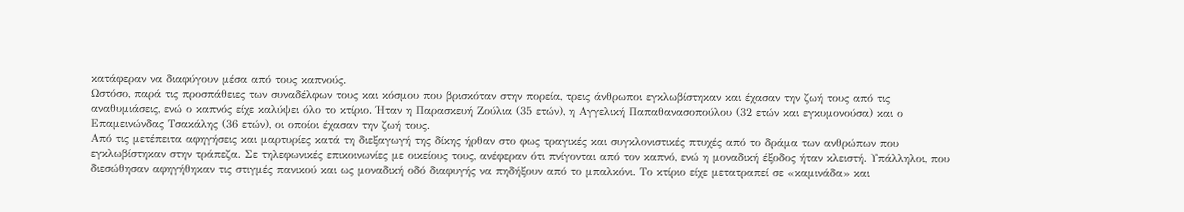κατάφεραν να διαφύγουν μέσα από τους καπνούς.
Ωστόσο, παρά τις προσπάθειες των συναδέλφων τους και κόσμου που βρισκόταν στην πορεία, τρεις άνθρωποι εγκλωβίστηκαν και έχασαν την ζωή τους από τις αναθυμιάσεις, ενώ ο καπνός είχε καλύψει όλο το κτίριο. Ήταν η Παρασκευή Ζούλια (35 ετών), η Αγγελική Παπαθανασοπούλου (32 ετών και εγκυμονούσα) και ο Επαμεινώνδας Τσακάλης (36 ετών), οι οποίοι έχασαν την ζωή τους.
Από τις μετέπειτα αφηγήσεις και μαρτυρίες κατά τη διεξαγωγή της δίκης ήρθαν στο φως τραγικές και συγκλονιστικές πτυχές από το δράμα των ανθρώπων που εγκλωβίστηκαν στην τράπεζα. Σε τηλεφωνικές επικοινωνίες με οικείους τους, ανέφεραν ότι πνίγονται από τον καπνό, ενώ η μοναδική έξοδος ήταν κλειστή. Υπάλληλοι, που διεσώθησαν αφηγήθηκαν τις στιγμές πανικού και ως μοναδική οδό διαφυγής να πηδήξουν από το μπαλκόνι. Το κτίριο είχε μετατραπεί σε «καμινάδα» και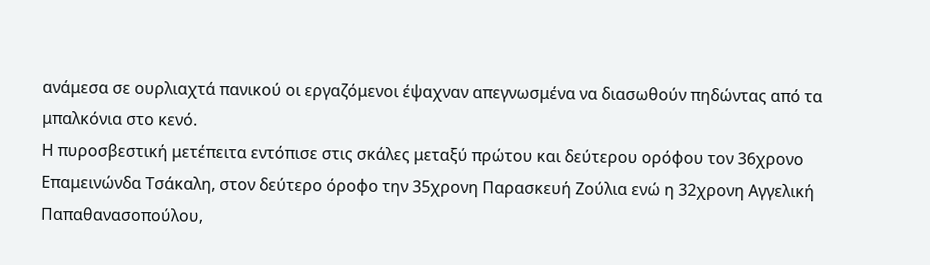ανάμεσα σε ουρλιαχτά πανικού οι εργαζόμενοι έψαχναν απεγνωσμένα να διασωθούν πηδώντας από τα μπαλκόνια στο κενό.
Η πυροσβεστική μετέπειτα εντόπισε στις σκάλες μεταξύ πρώτου και δεύτερου ορόφου τον 36χρονο Επαμεινώνδα Τσάκαλη, στον δεύτερο όροφο την 35χρονη Παρασκευή Ζούλια ενώ η 32χρονη Αγγελική Παπαθανασοπούλου,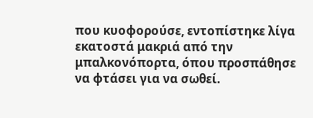που κυοφορούσε, εντοπίστηκε λίγα εκατοστά μακριά από την μπαλκονόπορτα, όπου προσπάθησε να φτάσει για να σωθεί.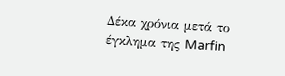Δέκα χρόνια μετά το έγκλημα της Marfin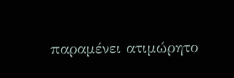παραμένει ατιμώρητο